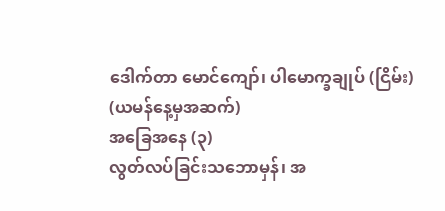ဒေါက်တာ မောင်ကျော်၊ ပါမောက္ခချုပ် (ငြိမ်း)
(ယမန်နေ့မှအဆက်)
အခြေအနေ (၃)
လွတ်လပ်ခြင်းသဘောမှန်၊ အ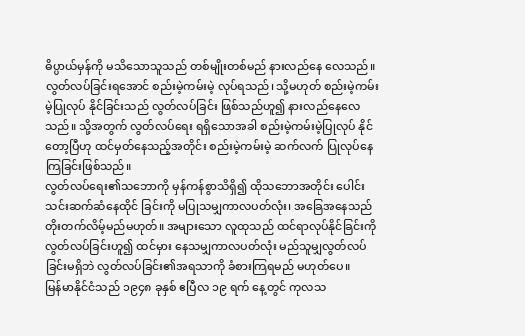ဓိပ္ပာယ်မှန်ကို မသိသောသူသည် တစ်မျိုးတစ်မည် နားလည်နေ လေသည်။ လွတ်လပ်ခြင်းရအောင် စည်းမဲ့ကမ်းမဲ့ လုပ်ရသည်၊ သို့မဟုတ် စည်းမဲ့ကမ်းမဲ့ပြုလုပ် နိုင်ခြင်းသည် လွတ်လပ်ခြင်း ဖြစ်သည်ဟူ၍ နားလည်နေလေသည်။ သို့အတွက် လွတ်လပ်ရေး ရရှိသောအခါ စည်းမဲ့ကမ်းမဲ့ပြုလုပ် နိုင်တော့ပြီဟု ထင်မှတ်နေသည့်အတိုင်း စည်းမဲ့ကမ်းမဲ့ ဆက်လက် ပြုလုပ်နေကြခြင်းဖြစ်သည်။
လွတ်လပ်ရေး၏သဘောကို မှန်ကန်စွာသိရှိ၍ ထိုသဘောအတိုင်း ပေါင်းသင်းဆက်ဆံနေထိုင် ခြင်းကို မပြုသမျှကာလပတ်လုံး၊ အခြေအနေသည် တိုးတက်လိမ့်မည်မဟုတ်။ အများသော လူထုသည် ထင်ရာလုပ်နိုင်ခြင်းကို လွတ်လပ်ခြင်းဟူ၍ ထင်မှား နေသမျှကာလပတ်လုံး မည်သူမျှလွတ်လပ်ခြင်းမရှိဘဲ လွတ်လပ်ခြင်း၏အရသာကို ခံစားကြရမည် မဟုတ်ပေ။
မြန်မာနိုင်ငံသည် ၁၉၄၈ ခုနှစ် ဧပြီလ ၁၉ ရက် နေ့တွင် ကုလသ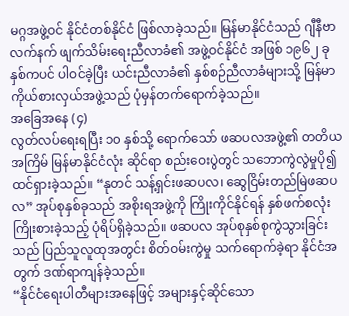မဂ္ဂအဖွဲ့ဝင် နိုင်ငံတစ်နိုင်ငံ ဖြစ်လာခဲ့သည်။ မြန်မာနိုင်ငံသည် ဂျီနီဗာလက်နက် ဖျက်သိမ်းရေးညီလာခံ၏ အဖွဲ့ဝင်နိုင်ငံ အဖြစ် ၁၉၆၂ ခုနှစ်ကပင် ပါဝင်ခဲ့ပြီး ယင်းညီလာခံ၏ နှစ်စဉ်ညီလာခံများသို့ မြန်မာကိုယ်စားလှယ်အဖွဲ့သည် ပုံမှန်တက်ရောက်ခဲ့သည်။
အခြေအနေ (၄)
လွတ်လပ်ရေးရပြီး ၁၀ နှစ်သို့ ရောက်သော် ဖဆပလအဖွဲ့၏ တတိယအကြိမ် မြန်မာနိုင်ငံလုံး ဆိုင်ရာ စည်းဝေးပွဲတွင် သဘောကွဲလွဲမှုပို၍ ထင်ရှားခဲ့သည်။ “နုတင် သန့်ရှင်းဖဆပလ၊ ဆွေငြိမ်းတည်မြဲဖဆပလ” အုပ်စုနှစ်ခုသည် အစိုးရအဖွဲ့ကို ကြိုးကိုင်နိုင်ရန် နှစ်ဖက်စလုံးကြိုးစားခဲ့သည့် ပုံရိပ်ရှိခဲ့သည်။ ဖဆပလ အုပ်စုနှစ်စုကွဲသွားခြင်းသည် ပြည်သူလူထုအတွင်း စိတ်ဝမ်းကွဲမှု သက်ရောက်ခဲ့ရာ နိုင်ငံအတွက် ဒဏ်ရာကျန်ခဲ့သည်။
“နိုင်ငံရေးပါတီများအနေဖြင့် အများနှင့်ဆိုင်သော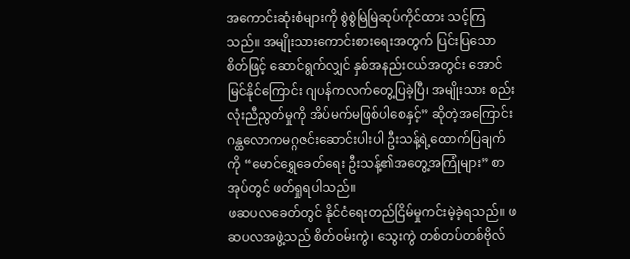အကောင်းဆုံးစံများကို စွဲစွဲမြဲမြဲဆုပ်ကိုင်ထား သင့်ကြသည်။ အမျိုးသားကောင်းစားရေးအတွက် ပြင်းပြသောစိတ်ဖြင့် ဆောင်ရွက်လျှင် နှစ်အနည်းငယ်အတွင်း အောင်မြင်နိုင်ကြောင်း ဂျပန်ကလက်တွေ့ပြခဲ့ပြီ၊ အမျိုးသား စည်းလုံးညီညွတ်မှုကို အိပ်မက်မဖြစ်ပါစေနှင့်” ဆိုတဲ့အကြောင်း ဂန္ထလောကမဂ္ဂဇင်းဆောင်းပါးပါ ဦးသန့်ရဲ့ထောက်ပြချက်ကို “မောင်ရွှေခေတ်ရေး ဦးသန့်၏အတွေ့အကြုံများ” စာအုပ်တွင် ဖတ်ရှုရပါသည်။
ဖဆပလခေတ်တွင် နိုင်ငံရေးတည်ငြိမ်မှုကင်းမဲ့ခဲ့ရသည်။ ဖဆပလအဖွဲ့သည် စိတ်ဝမ်းကွဲ၊ သွေးကွဲ တစ်တပ်တစ်ဗိုလ်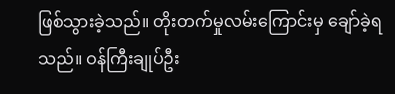ဖြစ်သွားခဲ့သည်။ တိုးတက်မှုလမ်းကြောင်းမှ ချော်ခဲ့ရသည်။ ဝန်ကြီးချုပ်ဦး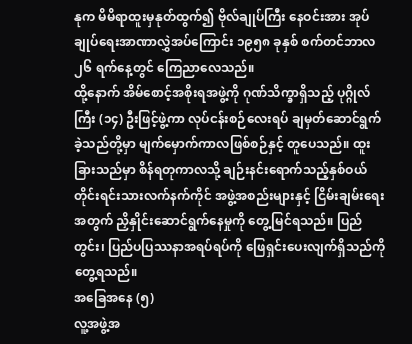နုက မိမိရာထူးမှနုတ်ထွက်၍ ဗိုလ်ချုပ်ကြီး နေဝင်းအား အုပ်ချုပ်ရေးအာဏာလွှဲအပ်ကြောင်း ၁၉၅၈ ခုနှစ် စက်တင်ဘာလ ၂၆ ရက်နေ့တွင် ကြေညာလေသည်။
ထို့နောက် အိမ်စောင့်အစိုးရအဖွဲ့ကို ဂုဏ်သိက္ခာရှိသည့် ပုဂ္ဂိုလ်ကြီး (၁၄) ဦးဖြင့်ဖွဲ့ကာ လုပ်ငန်းစဉ်လေးရပ် ချမှတ်ဆောင်ရွက်ခဲ့သည်တို့မှာ မျက်မှောက်ကာလဖြစ်စဉ်နှင့် တူပေသည်။ ထူးခြားသည်မှာ စိန်ရတုကာလသို့ ချဉ်းနင်းရောက်သည့်နှစ်ဝယ် တိုင်းရင်းသားလက်နက်ကိုင် အဖွဲ့အစည်းများနှင့် ငြိမ်းချမ်းရေးအတွက် ညှိနှိုင်းဆောင်ရွက်နေမှုကို တွေ့မြင်ရသည်။ ပြည်တွင်း၊ ပြည်ပပြဿနာအရပ်ရပ်ကို ဖြေရှင်းပေးလျက်ရှိသည်ကို တွေ့ရသည်။
အခြေအနေ (၅)
လူ့အဖွဲ့အ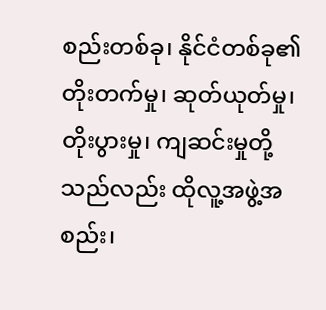စည်းတစ်ခု၊ နိုင်ငံတစ်ခု၏ တိုးတက်မှု၊ ဆုတ်ယုတ်မှု၊ တိုးပွားမှု၊ ကျဆင်းမှုတို့သည်လည်း ထိုလူ့အဖွဲ့အစည်း၊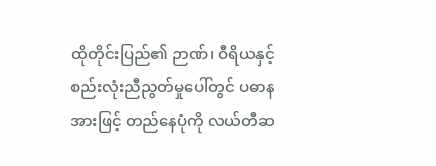ထိုတိုင်းပြည်၏ ဉာဏ်၊ ဝီရိယနှင့် စည်းလုံးညီညွတ်မှုပေါ်တွင် ပဓာနအားဖြင့် တည်နေပုံကို လယ်တီဆ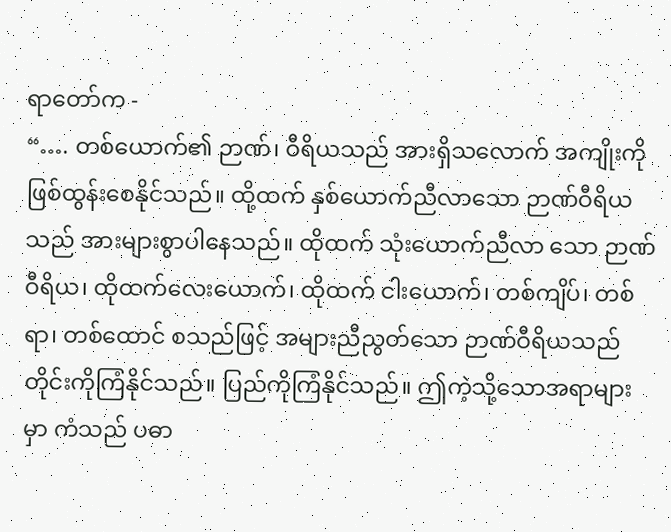ရာတော်က -
“…. တစ်ယောက်၏ ဉာဏ်၊ ဝီရိယသည် အားရှိသလောက် အကျိုးကိုဖြစ်ထွန်းစေနိုင်သည်။ ထို့ထက် နှစ်ယောက်ညီလာသော ဉာဏ်ဝီရိယသည် အားများစွာပါနေသည်။ ထိုထက် သုံးယောက်ညီလာ သော ဉာဏ်ဝီရိယ၊ ထိုထက်လေးယောက်၊ ထိုထက် ငါးယောက်၊ တစ်ကျိပ်၊ တစ်ရာ၊ တစ်ထောင် စသည်ဖြင့် အများညီညွတ်သော ဉာဏ်ဝီရိယသည် တိုင်းကိုကြံနိုင်သည်။ ပြည်ကိုကြံနိုင်သည်။ ဤကဲ့သို့သောအရာများမှာ ကံသည် ပဓာ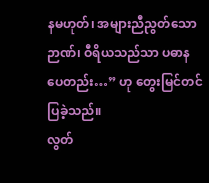နမဟုတ်၊ အများညီညွတ်သော ဉာဏ်၊ ဝီရိယသည်သာ ပဓာန ပေတည်း…” ဟု တွေးမြင်တင်ပြခဲ့သည်။
လွတ်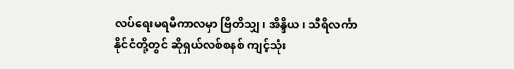လပ်ရေးမရမီကာလမှာ ဗြိတိသျှ၊ အိန္ဒိယ၊ သီရိလင်္ကာနိုင်ငံတို့တွင် ဆိုရှယ်လစ်စနစ် ကျင့်သုံး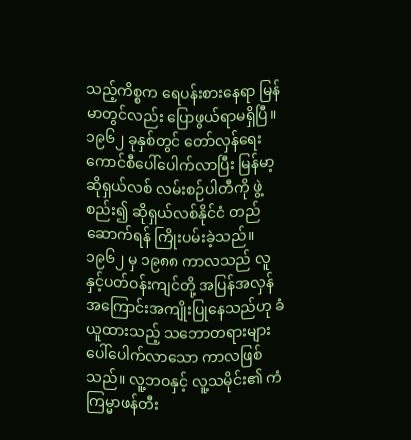သည့်ကိစ္စက ရေပန်းစားနေရာ မြန်မာတွင်လည်း ပြောဖွယ်ရာမရှိပြီ။ ၁၉၆၂ ခုနှစ်တွင် တော်လှန်ရေး ကောင်စီပေါ်ပေါက်လာပြီး မြန်မာ့ဆိုရှယ်လစ် လမ်းစဉ်ပါတီကို ဖွဲ့စည်း၍ ဆိုရှယ်လစ်နိုင်ငံ တည်ဆောက်ရန် ကြိုးပမ်းခဲ့သည်။ ၁၉၆၂ မှ ၁၉၈၈ ကာလသည် လူနှင့်ပတ်ဝန်းကျင်တို့ အပြန်အလှန် အကြောင်းအကျိုးပြုနေသည်ဟု ခံယူထားသည့် သဘောတရားများ ပေါ်ပေါက်လာသော ကာလဖြစ်သည်။ လူ့ဘဝနှင့် လူ့သမိုင်း၏ ကံကြမ္မာဖန်တီး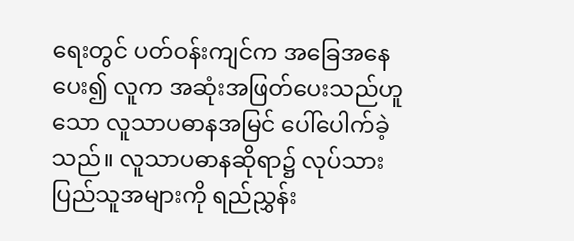ရေးတွင် ပတ်ဝန်းကျင်က အခြေအနေပေး၍ လူက အဆုံးအဖြတ်ပေးသည်ဟူသော လူသာပဓာနအမြင် ပေါ်ပေါက်ခဲ့သည်။ လူသာပဓာနဆိုရာ၌ လုပ်သား ပြည်သူအများကို ရည်ညွှန်း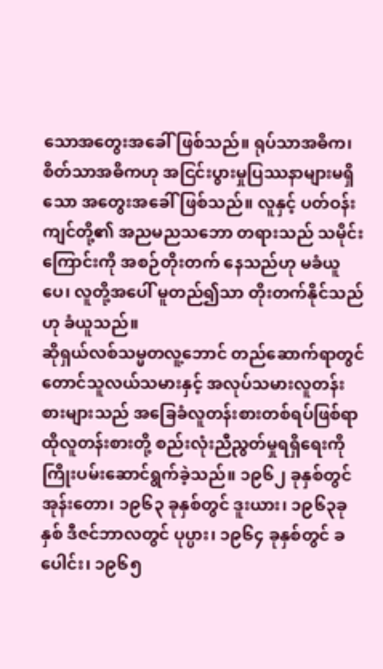သောအတွေးအခေါ်ဖြစ်သည်။ ရုပ်သာအဓိက၊ စိတ်သာအဓိကဟု အငြင်းပွားမှုပြဿနာများမရှိသော အတွေးအခေါ်ဖြစ်သည်။ လူနှင့် ပတ်ဝန်းကျင်တို့၏ အညမညသဘော တရားသည် သမိုင်းကြောင်းကို အစဉ်တိုးတက် နေသည်ဟု မခံယူပေ၊ လူတို့အပေါ် မူတည်၍သာ တိုးတက်နိုင်သည်ဟု ခံယူသည်။
ဆိုရှယ်လစ်သမ္မတလူ့ဘောင် တည်ဆောက်ရာတွင် တောင်သူလယ်သမားနှင့် အလုပ်သမားလူတန်း စားများသည် အခြေခံလူတန်းစားတစ်ရပ်ဖြစ်ရာ ထိုလူတန်းစားတို့ စည်းလုံးညီညွတ်မှုရရှိရေးကို ကြိုးပမ်းဆောင်ရွက်ခဲ့သည်။ ၁၉၆၂ ခုနှစ်တွင် အုန်းတော၊ ၁၉၆၃ ခုနှစ်တွင် ဒူးယား၊ ၁၉၆၃ခုနှစ် ဒီဇင်ဘာလတွင် ပုပ္ပား၊ ၁၉၆၄ ခုနှစ်တွင် ခပေါင်း၊ ၁၉၆၅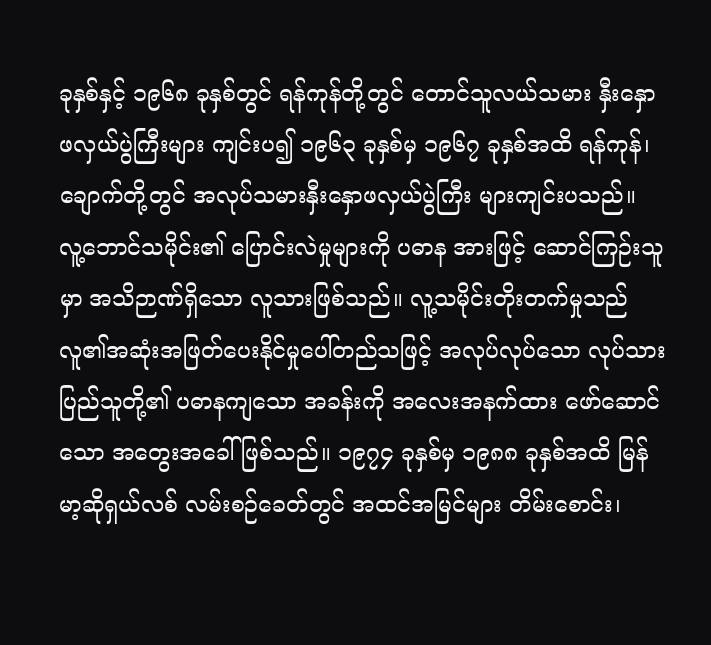ခုနှစ်နှင့် ၁၉၆၈ ခုနှစ်တွင် ရန်ကုန်တို့တွင် တောင်သူလယ်သမား နှီးနှောဖလှယ်ပွဲကြီးများ ကျင်းပ၍ ၁၉၆၃ ခုနှစ်မှ ၁၉၆၇ ခုနှစ်အထိ ရန်ကုန်၊ ချောက်တို့တွင် အလုပ်သမားနှီးနှောဖလှယ်ပွဲကြီး များကျင်းပသည်။
လူ့ဘောင်သမိုင်း၏ ပြောင်းလဲမှုများကို ပဓာန အားဖြင့် ဆောင်ကြဉ်းသူမှာ အသိဉာဏ်ရှိသော လူသားဖြစ်သည်။ လူ့သမိုင်းတိုးတက်မှုသည် လူ၏အဆုံးအဖြတ်ပေးနိုင်မှုပေါ်တည်သဖြင့် အလုပ်လုပ်သော လုပ်သားပြည်သူတို့၏ ပဓာနကျသော အခန်းကို အလေးအနက်ထား ဖော်ဆောင်သော အတွေးအခေါ်ဖြစ်သည်။ ၁၉၇၄ ခုနှစ်မှ ၁၉၈၈ ခုနှစ်အထိ မြန်မာ့ဆိုရှယ်လစ် လမ်းစဉ်ခေတ်တွင် အထင်အမြင်များ တိမ်းစောင်း၊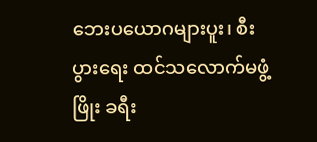ဘေးပယောဂများပူး၊ စီးပွားရေး ထင်သလောက်မဖွံ့ဖြိုး ခရီး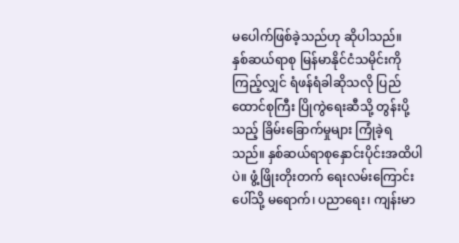မပေါက်ဖြစ်ခဲ့သည်ဟု ဆိုပါသည်။
နှစ်ဆယ်ရာစု မြန်မာနိုင်ငံသမိုင်းကို ကြည့်လျှင် ရံဖန်ရံခါဆိုသလို ပြည်ထောင်စုကြီး ပြိုကွဲရေးဆီသို့ တွန်းပို့သည့် ခြိမ်းခြောက်မှုများ ကြုံခဲ့ရသည်။ နှစ်ဆယ်ရာစုနှောင်းပိုင်းအထိပါပဲ။ ဖွံ့ဖြိုးတိုးတက် ရေးလမ်းကြောင်းပေါ်သို့ မရောက်၊ ပညာရေး၊ ကျန်းမာ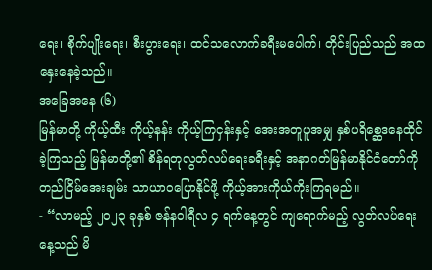ရေး၊ စိုက်ပျိုးရေး၊ စီးပွားရေး၊ ထင်သလောက်ခရီးမပေါက်၊ တိုင်းပြည်သည် အထနှေးနေခဲ့သည်။
အခြေအနေ (၆)
မြန်မာတို့ ကိုယ့်ထီး ကိုယ့်နန်း ကိုယ့်ကြငှန်းနှင့် အေးအတူပူအမျှ နှစ်ပရိစ္ဆေဒနေထိုင်ခဲ့ကြသည့် မြန်မာတို့၏ စိန်ရတုလွတ်လပ်ရေးခရီးနှင့် အနာဂတ်မြန်မာနိုင်ငံတော်ကို တည်ငြိမ်အေးချမ်း သာယာဝပြောနိုင်ဖို့ ကိုယ့်အားကိုယ်ကိုးကြရမည်။
- “လာမည့် ၂၀၂၃ ခုနှစ် ဇန်နဝါရီလ ၄ ရက်နေ့တွင် ကျရောက်မည့် လွတ်လပ်ရေးနေ့သည် မိ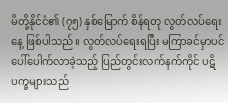မိတို့နိုင်ငံ၏ (၇၅) နှစ်မြောက် စိန်ရတု လွတ်လပ်ရေးနေ့ ဖြစ်ပါသည်။ လွတ်လပ်ရေးရပြီး မကြာခင်မှာပင် ပေါ်ပေါက်လာခဲ့သည့် ပြည်တွင်းလက်နက်ကိုင် ပဋိပက္ခများသည်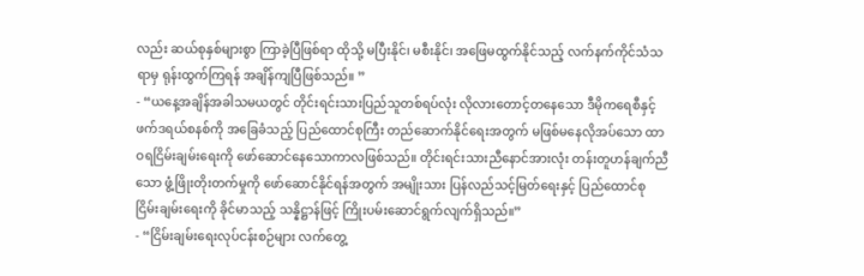လည်း ဆယ်စုနှစ်များစွာ ကြာခဲ့ပြီဖြစ်ရာ ထိုသို့ မပြီးနိုင်၊ မစီးနိုင်၊ အဖြေမထွက်နိုင်သည့် လက်နက်ကိုင်သံသရာမှ ရုန်းထွက်ကြရန် အချိန်ကျပြီဖြစ်သည်။ ”
- “ယနေ့အချိန်အခါသမယတွင် တိုင်းရင်းသားပြည်သူတစ်ရပ်လုံး လိုလားတောင့်တနေသော ဒီမိုကရေစီနှင့် ဖက်ဒရယ်စနစ်ကို အခြေခံသည့် ပြည်ထောင်စုကြီး တည်ဆောက်နိုင်ရေးအတွက် မဖြစ်မနေလိုအပ်သော ထာဝရငြိမ်းချမ်းရေးကို ဖော်ဆောင်နေသောကာလဖြစ်သည်။ တိုင်းရင်းသားညီနောင်အားလုံး တန်းတူဟန်ချက်ညီ သော ဖွံ့ဖြိုးတိုးတက်မှုကို ဖော်ဆောင်နိုင်ရန်အတွက် အမျိုးသား ပြန်လည်သင့်မြတ်ရေးနှင့် ပြည်ထောင်စုငြိမ်းချမ်းရေးကို ခိုင်မာသည့် သန္နိဋ္ဌာန်ဖြင့် ကြိုးပမ်းဆောင်ရွက်လျက်ရှိသည်။”
- “ငြိမ်းချမ်းရေးလုပ်ငန်းစဉ်များ လက်တွေ့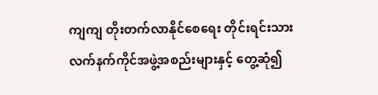ကျကျ တိုးတက်လာနိုင်စေရေး တိုင်းရင်းသား လက်နက်ကိုင်အဖွဲ့အစည်းများနှင့် တွေ့ဆုံ၍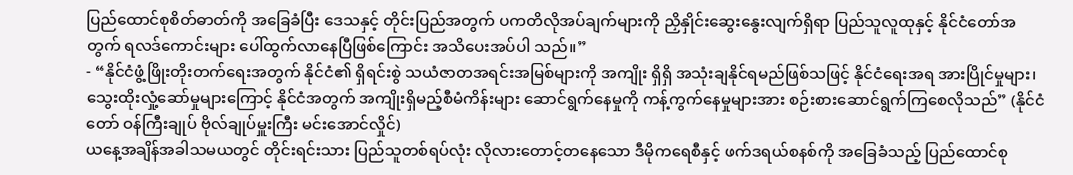ပြည်ထောင်စုစိတ်ဓာတ်ကို အခြေခံပြီး ဒေသနှင့် တိုင်းပြည်အတွက် ပကတိလိုအပ်ချက်များကို ညှိနှိုင်းဆွေးနွေးလျက်ရှိရာ ပြည်သူလူထုနှင့် နိုင်ငံတော်အတွက် ရလဒ်ကောင်းများ ပေါ်ထွက်လာနေပြီဖြစ်ကြောင်း အသိပေးအပ်ပါ သည်။”
- “နိုင်ငံဖွံ့ဖြိုးတိုးတက်ရေးအတွက် နိုင်ငံ၏ ရှိရင်းစွဲ သယံဇာတအရင်းအမြစ်များကို အကျိုး ရှိရှိ အသုံးချနိုင်ရမည်ဖြစ်သဖြင့် နိုင်ငံရေးအရ အားပြိုင်မှုများ၊ သွေးထိုးလှုံ့ဆော်မှုများကြောင့် နိုင်ငံအတွက် အကျိုးရှိမည့်စီမံကိန်းများ ဆောင်ရွက်နေမှုကို ကန့်ကွက်နေမှုများအား စဉ်းစားဆောင်ရွက်ကြစေလိုသည်” (နိုင်ငံတော် ဝန်ကြီးချုပ် ဗိုလ်ချုပ်မှူးကြီး မင်းအောင်လှိုင်)
ယနေ့အချိန်အခါသမယတွင် တိုင်းရင်းသား ပြည်သူတစ်ရပ်လုံး လိုလားတောင့်တနေသော ဒီမိုကရေစီနှင့် ဖက်ဒရယ်စနစ်ကို အခြေခံသည့် ပြည်ထောင်စု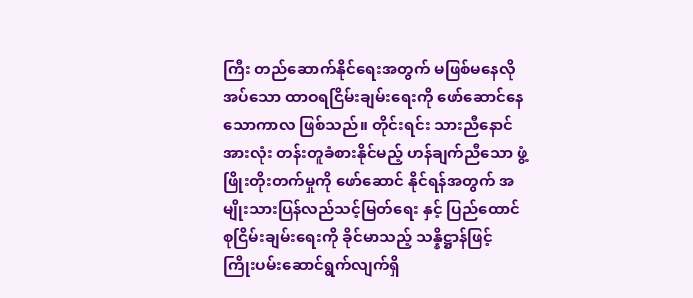ကြီး တည်ဆောက်နိုင်ရေးအတွက် မဖြစ်မနေလိုအပ်သော ထာဝရငြိမ်းချမ်းရေးကို ဖော်ဆောင်နေသောကာလ ဖြစ်သည်။ တိုင်းရင်း သားညီနောင်အားလုံး တန်းတူခံစားနိုင်မည့် ဟန်ချက်ညီသော ဖွံ့ဖြိုးတိုးတက်မှုကို ဖော်ဆောင် နိုင်ရန်အတွက် အမျိုးသားပြန်လည်သင့်မြတ်ရေး နှင့် ပြည်ထောင်စုငြိမ်းချမ်းရေးကို ခိုင်မာသည့် သန္နိဋ္ဌာန်ဖြင့် ကြိုးပမ်းဆောင်ရွက်လျက်ရှိ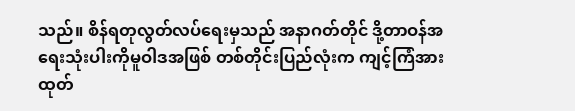သည်။ စိန်ရတုလွတ်လပ်ရေးမှသည် အနာဂတ်တိုင် ဒို့တာဝန်အရေးသုံးပါးကိုမူဝါဒအဖြစ် တစ်တိုင်းပြည်လုံးက ကျင့်ကြံအားထုတ်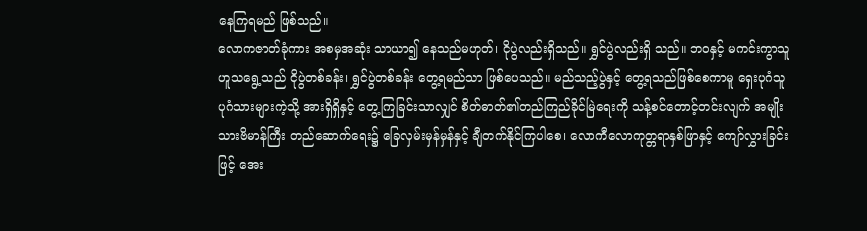နေကြရမည် ဖြစ်သည်။
လောကဇာတ်ခုံကား အစမှအဆုံး သာယာ၍ နေသည်မဟုတ်၊ ငိုပွဲလည်းရှိသည်။ ရွှင်ပွဲလည်းရှိ သည်။ ဘဝနှင့် မကင်းကွာသူဟူသရွေ့သည် ငိုပွဲတစ်ခန်း၊ ရွှင်ပွဲတစ်ခန်း တွေ့ရမည်သာ ဖြစ်ပေသည်။ မည်သည့်ပွဲနှင့် တွေ့ရသည်ဖြစ်စေကာမူ ရှေးပုဂံသူ ပုဂံသားများကဲ့သို့ အားရှိရှိနှင့် တွေ့ကြခြင်းသာလျှင် စိတ်ဓာတ်၏တည်ကြည်ခိုင်မြဲရေးကို သန့်စင်တောင့်တင်းလျက် အမျိုးသားဗိမာန်ကြီး တည်ဆောက်ရေး၌ ခြေလှမ်းမှန်မှန်နှင့် ချီတက်နိုင်ကြပါစေ၊ လောကီလောကုတ္တရာနှစ်ဖြာနှင့် ကျော်လွှားခြင်းဖြင့် အေး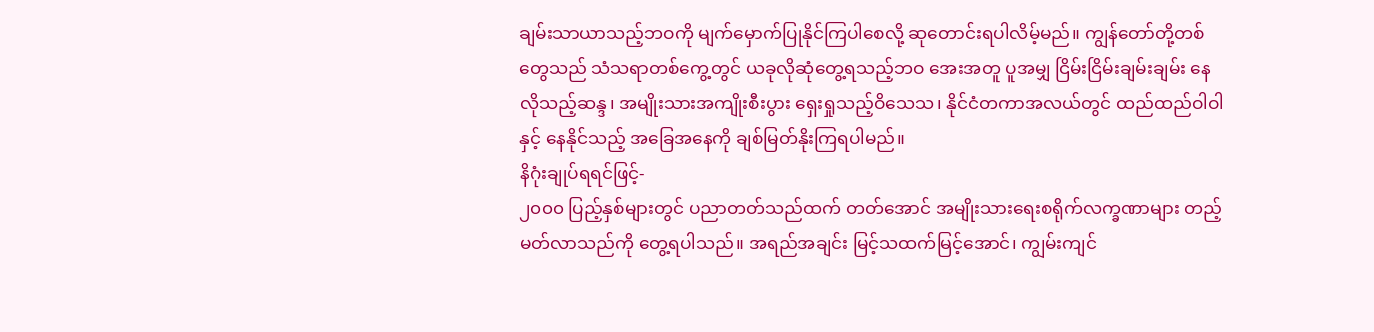ချမ်းသာယာသည့်ဘဝကို မျက်မှောက်ပြုနိုင်ကြပါစေလို့ ဆုတောင်းရပါလိမ့်မည်။ ကျွန်တော်တို့တစ်တွေသည် သံသရာတစ်ကွေ့တွင် ယခုလိုဆုံတွေ့ရသည့်ဘဝ အေးအတူ ပူအမျှ ငြိမ်းငြိမ်းချမ်းချမ်း နေလိုသည့်ဆန္ဒ၊ အမျိုးသားအကျိုးစီးပွား ရှေးရှုသည့်ဝိသေသ၊ နိုင်ငံတကာအလယ်တွင် ထည်ထည်ဝါဝါနှင့် နေနိုင်သည့် အခြေအနေကို ချစ်မြတ်နိုးကြရပါမည်။
နိဂုံးချုပ်ရရင်ဖြင့်-
၂၀၀၀ ပြည့်နှစ်များတွင် ပညာတတ်သည်ထက် တတ်အောင် အမျိုးသားရေးစရိုက်လက္ခဏာများ တည့်မတ်လာသည်ကို တွေ့ရပါသည်။ အရည်အချင်း မြင့်သထက်မြင့်အောင်၊ ကျွမ်းကျင်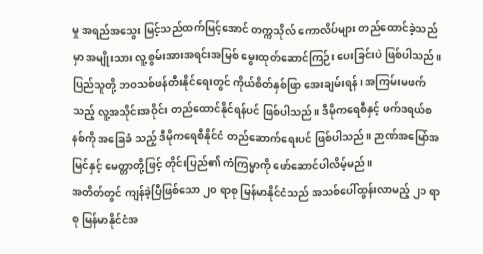မှု အရည်အသွေး မြင့်သည်ထက်မြင့်အောင် တက္ကသိုလ် ကောလိပ်များ တည်ထောင်ခဲ့သည်မှာ အမျိုးသား လူ့စွမ်းအားအရင်းအမြစ် မွေးထုတ်ဆောင်ကြဉ်း ပေးခြင်းပဲ ဖြစ်ပါသည်။
ပြည်သူတို့ ဘဝသစ်ဖန်တီးနိုင်ရေးတွင် ကိုယ်စိတ်နှစ်ဖြာ အေးချမ်းရန်၊ အကြမ်းမဖက်သည့် လူ့အသိုင်းအဝိုင်း တည်ထောင်နိုင်ရန်ပင် ဖြစ်ပါသည်။ ဒီမိုကရေစီနှင့် ဖက်ဒရယ်စနစ်ကို အခြေခံ သည့် ဒီမိုကရေစီနိုင်ငံ တည်ဆောက်ရေးပင် ဖြစ်ပါသည်။ ဉာဏ်အမြော်အမြင်နှင့် မေတ္တာတို့ဖြင့် တိုင်းပြည်၏ ကံကြမ္မာကို ဖော်ဆောင်ပါလိမ့်မည်။
အတိတ်တွင် ကျန်ခဲ့ပြီဖြစ်သော ၂၀ ရာစု မြန်မာနိုင်ငံသည် အသစ်ပေါ်ထွန်းလာမည့် ၂၁ ရာစု မြန်မာနိုင်ငံအ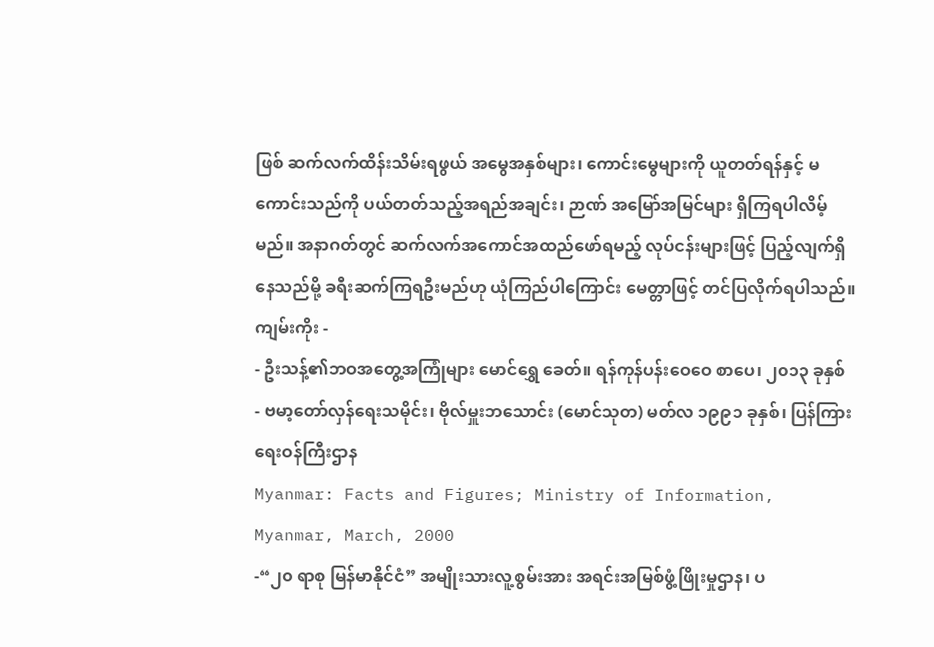ဖြစ် ဆက်လက်ထိန်းသိမ်းရဖွယ် အမွေအနှစ်များ၊ ကောင်းမွေများကို ယူတတ်ရန်နှင့် မကောင်းသည်ကို ပယ်တတ်သည့်အရည်အချင်း၊ ဉာဏ် အမြော်အမြင်များ ရှိကြရပါလိမ့်မည်။ အနာဂတ်တွင် ဆက်လက်အကောင်အထည်ဖော်ရမည့် လုပ်ငန်းများဖြင့် ပြည့်လျက်ရှိနေသည်မို့ ခရီးဆက်ကြရဦးမည်ဟု ယုံကြည်ပါကြောင်း မေတ္တာဖြင့် တင်ပြလိုက်ရပါသည်။
ကျမ်းကိုး -
- ဦးသန့်၏ဘဝအတွေ့အကြုံများ မောင်ရွှေ ခေတ်။ ရန်ကုန်ပန်းဝေဝေ စာပေ၊ ၂၀၁၃ ခုနှစ်
- ဗမာ့တော်လှန်ရေးသမိုင်း၊ ဗိုလ်မှူးဘသောင်း (မောင်သုတ) မတ်လ ၁၉၉၁ ခုနှစ်၊ ပြန်ကြားရေးဝန်ကြီးဌာန
Myanmar: Facts and Figures; Ministry of Information, Myanmar, March, 2000
-“၂၀ ရာစု မြန်မာနိုင်ငံ” အမျိုးသားလူ့စွမ်းအား အရင်းအမြစ်ဖွံ့ဖြိုးမှုဌာန၊ ပ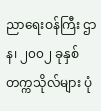ညာရေးဝန်ကြီး ဌာန၊ ၂၀၀၂ ခုနှစ် တက္ကသိုလ်များ ပုံ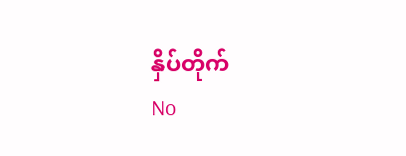နှိပ်တိုက်
No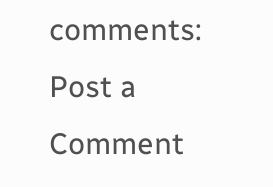comments:
Post a Comment